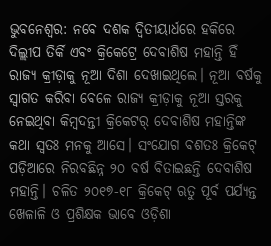ଭୁବନେଶ୍ୱର: ନବେ ଦଶକ ଦ୍ୱିତୀୟାର୍ଧରେ ହକିରେ ଦିଲ୍ଲୀପ ତିର୍କି ଏବଂ କ୍ରିକେଟ୍ରେ ଦେବାଶିଷ ମହାନ୍ତି ହିଁ ରାଜ୍ୟ କ୍ରୀଡ଼ାକୁ ନୂଆ ଦିଶା ଦେଖାଇଥିଲେ। ନୂଆ ବର୍ଷକୁ ସ୍ୱାଗତ କରିବା ବେଳେ ରାଜ୍ୟ କ୍ରୀଡ଼ାକୁ ନୂଆ ସ୍ତରକୁ ନେଇଥିବା କିମ୍ବଦନ୍ତୀ କ୍ରିକେଟର୍ ଦେବାଶିଷ ମହାନ୍ତିଙ୍କ କଥା ସ୍ୱତଃ ମନକୁ ଆସେ। ସଂଯୋଗ ବଶତଃ କ୍ରିକେଟ୍ ପଡ଼ିଆରେ ନିରବଛିନ୍ନ ୨୦ ବର୍ଷ ବିତାଇଛନ୍ତି ଦେବାଶିଷ ମହାନ୍ତି। ଚଳିତ ୨୦୧୭-୧୮ କ୍ରିକେଟ୍ ଋତୁ ପୂର୍ବ ପର୍ଯ୍ୟନ୍ତ ଖେଳାଳି ଓ ପ୍ରଶିକ୍ଷକ ଭାବେ ଓଡ଼ିଶା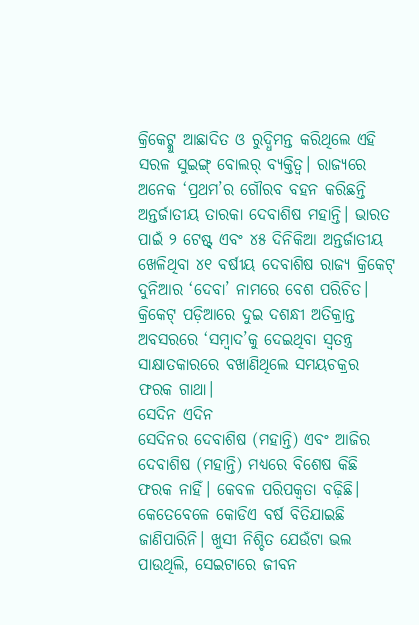କ୍ରିକେଟ୍କୁ ଆଛାଦିତ ଓ ରୁଦ୍ଧିମନ୍ତ କରିଥିଲେ ଏହି ସରଳ ସୁଇଙ୍ଗ୍ ବୋଲର୍ ବ୍ୟକ୍ତିତ୍ୱ। ରାଜ୍ୟରେ ଅନେକ ‘ପ୍ରଥମ’ର ଗୌରବ ବହନ କରିଛନ୍ତି ଅନ୍ତର୍ଜାତୀୟ ତାରକା ଦେବାଶିଷ ମହାନ୍ତି। ଭାରତ ପାଇଁ ୨ ଟେଷ୍ଟ୍ ଏବଂ ୪୫ ଦିନିକିଆ ଅନ୍ତର୍ଜାତୀୟ ଖେଳିଥିବା ୪୧ ବର୍ଷୀୟ ଦେବାଶିଷ ରାଜ୍ୟ କ୍ରିକେଟ୍ ଦୁନିଆର ‘ଦେବା’ ନାମରେ ବେଶ ପରିଚିତ। କ୍ରିକେଟ୍ ପଡ଼ିଆରେ ଦୁଇ ଦଶନ୍ଧୀ ଅତିକ୍ରାନ୍ତ ଅବସରରେ ‘ସମ୍ବାଦ’କୁ ଦେଇଥିବା ସ୍ୱତନ୍ତ୍ର ସାକ୍ଷାତକାରରେ ବଖାଣିଥିଲେ ସମୟଚକ୍ରର ଫରକ ଗାଥା।
ସେଦିନ ଏଦିନ
ସେଦିନର ଦେବାଶିଷ (ମହାନ୍ତି) ଏବଂ ଆଜିର ଦେବାଶିଷ (ମହାନ୍ତି) ମଧ୍ୟରେ ବିଶେଷ କିଛି ଫରକ ନାହିଁ। କେବଳ ପରିପକ୍ୱତା ବଢ଼ିଛି। କେତେବେଳେ କୋଡିଏ ବର୍ଷ ବିତିଯାଇଛି ଜାଣିପାରିନି। ଖୁସୀ ନିଶ୍ଚିତ ଯେଉଁଟା ଭଲ ପାଉଥିଲି, ସେଇଟାରେ ଜୀବନ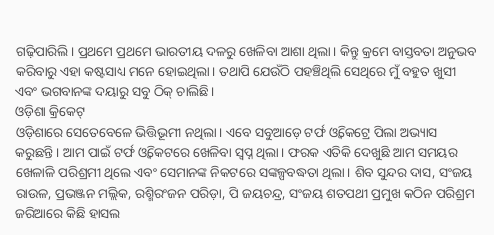ଗଢ଼ିପାରିଲି। ପ୍ରଥମେ ପ୍ରଥମେ ଭାରତୀୟ ଦଳରୁ ଖେଳିବା ଆଶା ଥିଲା। କିନ୍ତୁ କ୍ରମେ ବାସ୍ତବତା ଅନୁଭବ କରିବାରୁ ଏହା କଷ୍ଟସାଧ୍ୟ ମନେ ହୋଇଥିଲା। ତଥାପି ଯେଉଁଠି ପହଞ୍ଚିଥିଲି ସେଥିରେ ମୁଁ ବହୁତ ଖୁସୀ ଏବଂ ଭଗବାନଙ୍କ ଦୟାରୁ ସବୁ ଠିକ୍ ଚାଲିଛି।
ଓଡ଼ିଶା କ୍ରିକେଟ୍
ଓଡ଼ିଶାରେ ସେତେବେଳେ ଭିତ୍ତିଭୂମୀ ନଥିଲା। ଏବେ ସବୁଆଡ଼େ ଟର୍ଫ ଓ୍ଵିକେଟ୍ରେ ପିଲା ଅଭ୍ୟାସ କରୁଛନ୍ତି। ଆମ ପାଇଁ ଟର୍ଫ ଓ୍ଵିକେଟରେ ଖେଳିବା ସ୍ୱପ୍ନ ଥିଲା। ଫରକ ଏତିକି ଦେଖୁଛି ଆମ ସମୟର ଖେଳାଳି ପରିଶ୍ରମୀ ଥିଲେ ଏବଂ ସେମାନଙ୍କ ନିକଟରେ ସଙ୍କଳ୍ପବଦ୍ଧତା ଥିଲା। ଶିବ ସୁନ୍ଦର ଦାସ, ସଂଜୟ ରାଉଳ, ପ୍ରଭଞ୍ଜନ ମଲ୍ଲିକ, ରଶ୍ମିରଂଜନ ପରିଡ଼ା, ପି ଜୟଚନ୍ଦ୍ର, ସଂଜୟ ଶତପଥୀ ପ୍ରମୁଖ କଠିନ ପରିଶ୍ରମ ଜରିଆରେ କିଛି ହାସଲ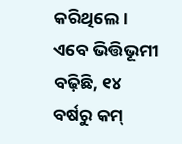କରିଥିଲେ। ଏବେ ଭିତ୍ତିଭୂମୀ ବଢ଼ିଛି, ୧୪ ବର୍ଷରୁ କମ୍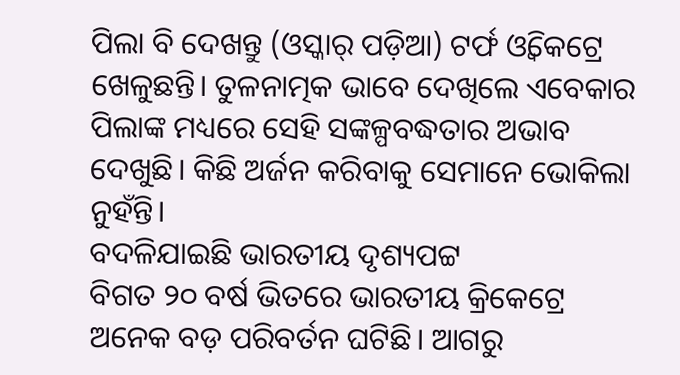ପିଲା ବି ଦେଖନ୍ତୁ (ଓସ୍କାର୍ ପଡ଼ିଆ) ଟର୍ଫ ଓ୍ଵିକେଟ୍ରେ ଖେଳୁଛନ୍ତି। ତୁଳନାତ୍ମକ ଭାବେ ଦେଖିଲେ ଏବେକାର ପିଲାଙ୍କ ମଧ୍ୟରେ ସେହି ସଙ୍କଳ୍ପବଦ୍ଧତାର ଅଭାବ ଦେଖୁଛି। କିଛି ଅର୍ଜନ କରିବାକୁ ସେମାନେ ଭୋକିଲା ନୁହଁନ୍ତି।
ବଦଳିଯାଇଛି ଭାରତୀୟ ଦୃଶ୍ୟପଟ୍ଟ
ବିଗତ ୨୦ ବର୍ଷ ଭିତରେ ଭାରତୀୟ କ୍ରିକେଟ୍ରେ ଅନେକ ବଡ଼ ପରିବର୍ତନ ଘଟିଛି। ଆଗରୁ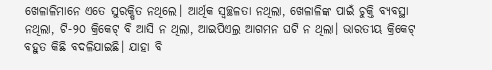ଖେଳାଳିମାନେ ଏତେ ସୁରକ୍ଷିତ ନଥିଲେ। ଆର୍ଥିକ ସ୍ୱଚ୍ଛଳତା ନଥିଲା, ଖେଳାଳିଙ୍କ ପାଇଁ ଚୁକ୍ତି ବ୍ୟବସ୍ଥା ନଥିଲା, ଟି-୨୦ କ୍ରିକେଟ୍ ବି ଆସି ନ ଥିଲା, ଆଇପିଏଲ୍ର ଆଗମନ ଘଟି ନ ଥିଲା। ଭାରତୀୟ କ୍ରିକେଟ୍ ବହୁତ କିଛି ବଦଳିଯାଇଛି। ଯାହା ବି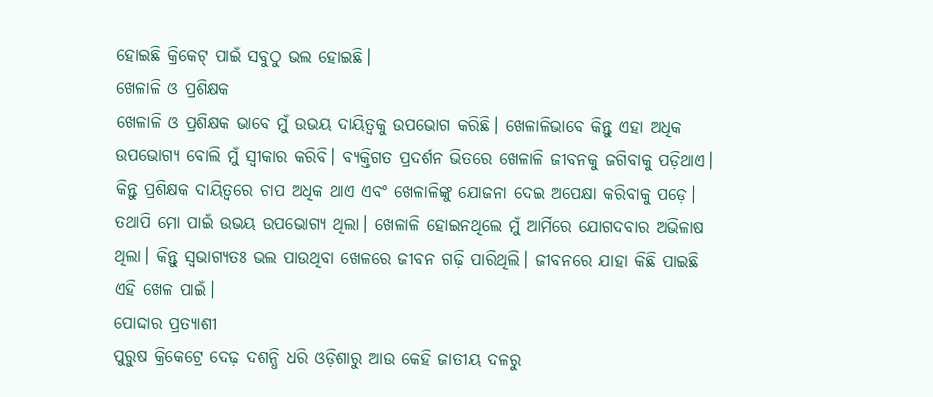ହୋଇଛି କ୍ରିକେଟ୍ ପାଇଁ ସବୁଠୁ ଭଲ ହୋଇଛି।
ଖେଳାଳି ଓ ପ୍ରଶିକ୍ଷକ
ଖେଳାଳି ଓ ପ୍ରଶିକ୍ଷକ ଭାବେ ମୁଁ ଉଭୟ ଦାୟିତ୍ୱକୁ ଉପଭୋଗ କରିଛି। ଖେଳାଳିଭାବେ କିନ୍ତୁ ଏହା ଅଧିକ ଉପଭୋଗ୍ୟ ବୋଲି ମୁଁ ସ୍ୱୀକାର କରିବି। ବ୍ୟକ୍ତିଗତ ପ୍ରଦର୍ଶନ ଭିତରେ ଖେଳାଳି ଜୀବନକୁ ଜଗିବାକୁ ପଡ଼ିଥାଏ। କିନ୍ତୁ ପ୍ରଶିକ୍ଷକ ଦାୟିତ୍ୱରେ ଚାପ ଅଧିକ ଥାଏ ଏବଂ ଖେଳାଳିଙ୍କୁ ଯୋଜନା ଦେଇ ଅପେକ୍ଷା କରିବାକୁ ପଡ଼େ। ତଥାପି ମୋ ପାଇଁ ଉଭୟ ଉପଭୋଗ୍ୟ ଥିଲା। ଖେଳାଳି ହୋଇନଥିଲେ ମୁଁ ଆର୍ମିରେ ଯୋଗଦବାର ଅଭିଳାଷ ଥିଲା। କିନ୍ତୁ ସ୍ୱଭାଗ୍ୟତଃ ଭଲ ପାଉଥିବା ଖେଳରେ ଜୀବନ ଗଢ଼ି ପାରିଥିଲି। ଜୀବନରେ ଯାହା କିଛି ପାଇଛି ଏହି ଖେଳ ପାଇଁ।
ପୋଦ୍ଦାର ପ୍ରତ୍ୟାଶୀ
ପୁରୁଷ କ୍ରିକେଟ୍ରେ ଦେଢ଼ ଦଶନ୍ଧି ଧରି ଓଡ଼ିଶାରୁ ଆଉ କେହି ଜାତୀୟ ଦଳରୁ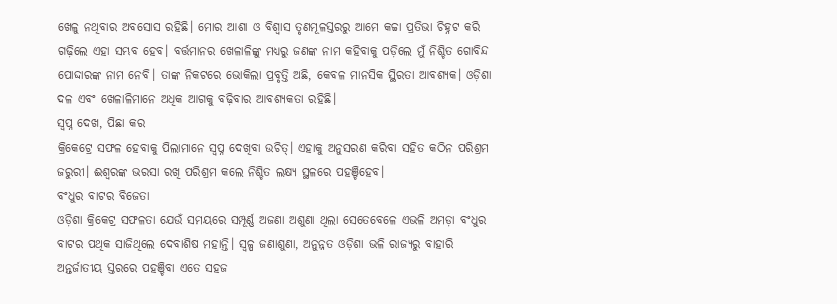ଖେଳୁ ନଥିବାର ଅବସୋସ ରହିଛି। ମୋର ଆଶା ଓ ବିଶ୍ୱାସ ତୃଣମୂଳସ୍ତରରୁ ଆମେ କଚ୍ଚା ପ୍ରତିଭା ଚିହ୍ନଟ କରି ଗଢ଼ିଲେ ଏହା ସମ୍ଭବ ହେବ। ବର୍ତ୍ତମାନର ଖେଳାଳିଙ୍କୁ ମଧ୍ୟରୁ ଜଣଙ୍କ ନାମ କହିବାକୁ ପଡ଼ିଲେ ମୁଁ ନିଶ୍ଚିତ ଗୋବିନ୍ଦ ପୋଦ୍ଦାରଙ୍କ ନାମ ନେବି। ତାଙ୍କ ନିକଟରେ ଭୋକିଲା ପ୍ରବୃତ୍ତି ଅଛି, କେବଳ ମାନସିକ ସ୍ଥିରତା ଆବଶ୍ୟକ। ଓଡ଼ିଶା ଦଳ ଏବଂ ଖେଳାଳିମାନେ ଅଧିକ ଆଗକୁ ବଢ଼ିବାର ଆବଶ୍ୟକତା ରହିଛି।
ସ୍ୱପ୍ନ ଦେଖ, ପିଛା କର
କ୍ରିକେଟ୍ରେ ସଫଳ ହେବାକୁ ପିଲାମାନେ ସ୍ୱପ୍ନ ଦେଖିବା ଉଚିତ୍। ଏହାକୁ ଅନୁସରଣ କରିବା ସହିତ କଠିନ ପରିଶ୍ରମ ଜରୁରୀ। ଈଶ୍ୱରଙ୍କ ଭରସା ରଖି ପରିଶ୍ରମ କଲେ ନିଶ୍ଚିତ ଲକ୍ଷ୍ୟ ସ୍ଥଳରେ ପହଞ୍ଚିହେବ।
ବଂଧୁର ବାଟର ବିଜେତା
ଓଡ଼ିଶା କ୍ରିକେଟ୍ର ସଫଳତା ଯେଉଁ ସମୟରେ ସମ୍ପୂର୍ଣ୍ଣ ଅଜଣା ଅଶୁଣା ଥିଲା ସେତେବେଳେ ଏଭଳି ଅମଡ଼ା ବଂଧୁର ବାଟର ପଥିକ ସାଜିଥିଲେ ଦେବାଶିଷ ମହାନ୍ତି। ସ୍ୱଳ୍ପ ଜଣାଶୁଣା, ଅନୁନ୍ନତ ଓଡ଼ିଶା ଭଳି ରାଜ୍ୟରୁ ବାହାରି ଅନ୍ତର୍ଜାତୀୟ ସ୍ତରରେ ପହଞ୍ଚିବା ଏତେ ସହଜ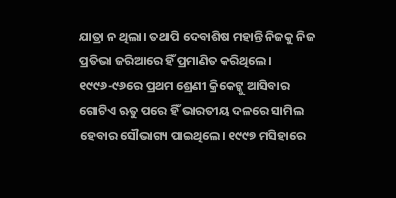ଯାତ୍ରା ନ ଥିଲା। ତଥାପି ଦେବାଶିଷ ମହାନ୍ତି ନିଜକୁ ନିଜ ପ୍ରତିଭା ଜରିଆରେ ହିଁ ପ୍ରମାଣିତ କରିଥିଲେ। ୧୯୯୬-୯୬ରେ ପ୍ରଥମ ଶ୍ରେଣୀ କ୍ରିକେଟ୍କୁ ଆସିବାର ଗୋଟିଏ ଋତୁ ପରେ ହିଁ ଭାରତୀୟ ଦଳରେ ସାମିଲ ହେବାର ସୌଭାଗ୍ୟ ପାଇଥିଲେ। ୧୯୯୭ ମସିହାରେ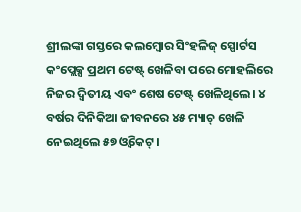ଶ୍ରୀଲଙ୍କା ଗସ୍ତରେ କଲମ୍ବୋର ସିଂହଳିଜ୍ ସ୍ପୋର୍ଟସ କଂପ୍ଲେକ୍ସ ପ୍ରଥମ ଟେଷ୍ଟ୍ ଖେଳିବା ପରେ ମୋହଲିରେ ନିଜର ଦ୍ୱିତୀୟ ଏବଂ ଶେଷ ଟେଷ୍ଟ୍ ଖେଳିଥିଲେ। ୪ ବର୍ଷର ଦିନିକିଆ ଜୀବନରେ ୪୫ ମ୍ୟାଚ୍ ଖେଳି ନେଇଥିଲେ ୫୭ ଓ୍ଵିକେଟ୍।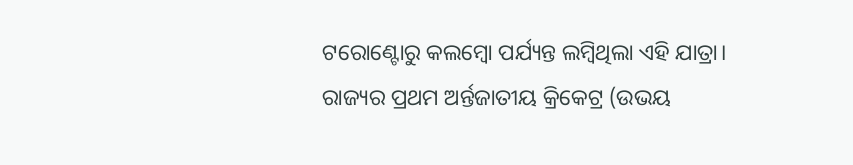ଟରୋଣ୍ଟୋରୁ କଲମ୍ବୋ ପର୍ଯ୍ୟନ୍ତ ଲମ୍ବିଥିଲା ଏହି ଯାତ୍ରା। ରାଜ୍ୟର ପ୍ରଥମ ଅର୍ନ୍ତଜାତୀୟ କ୍ରିକେଟ୍ର (ଉଭୟ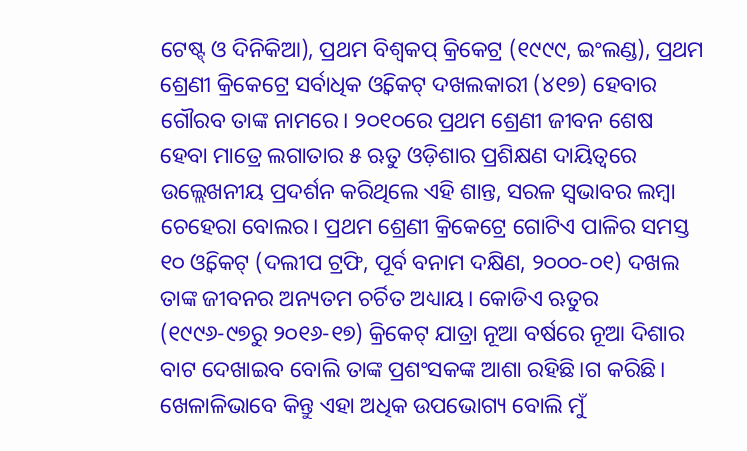ଟେଷ୍ଟ୍ ଓ ଦିନିକିଆ), ପ୍ରଥମ ବିଶ୍ୱକପ୍ କ୍ରିକେଟ୍ର (୧୯୯୯, ଇଂଲଣ୍ଡ), ପ୍ରଥମ ଶ୍ରେଣୀ କ୍ରିକେଟ୍ରେ ସର୍ବାଧିକ ଓ୍ଵିକେଟ୍ ଦଖଲକାରୀ (୪୧୭) ହେବାର ଗୌରବ ତାଙ୍କ ନାମରେ। ୨୦୧୦ରେ ପ୍ରଥମ ଶ୍ରେଣୀ ଜୀବନ ଶେଷ ହେବା ମାତ୍ରେ ଲଗାତାର ୫ ଋତୁ ଓଡ଼ିଶାର ପ୍ରଶିକ୍ଷଣ ଦାୟିତ୍ୱରେ ଉଲ୍ଲେଖନୀୟ ପ୍ରଦର୍ଶନ କରିଥିଲେ ଏହି ଶାନ୍ତ, ସରଳ ସ୍ୱଭାବର ଲମ୍ବା ଚେହେରା ବୋଲର। ପ୍ରଥମ ଶ୍ରେଣୀ କ୍ରିକେଟ୍ରେ ଗୋଟିଏ ପାଳିର ସମସ୍ତ ୧୦ ଓ୍ଵିକେଟ୍ (ଦଲୀପ ଟ୍ରଫି, ପୂର୍ବ ବନାମ ଦକ୍ଷିଣ, ୨୦୦୦-୦୧) ଦଖଲ ତାଙ୍କ ଜୀବନର ଅନ୍ୟତମ ଚର୍ଚିତ ଅଧ୍ୟାୟ। କୋଡିଏ ଋତୁର (୧୯୯୬-୯୭ରୁ ୨୦୧୬-୧୭) କ୍ରିକେଟ୍ ଯାତ୍ରା ନୂଆ ବର୍ଷରେ ନୂଆ ଦିଶାର ବାଟ ଦେଖାଇବ ବୋଲି ତାଙ୍କ ପ୍ରଶଂସକଙ୍କ ଆଶା ରହିଛି।ଗ କରିଛି। ଖେଳାଳିଭାବେ କିନ୍ତୁ ଏହା ଅଧିକ ଉପଭୋଗ୍ୟ ବୋଲି ମୁଁ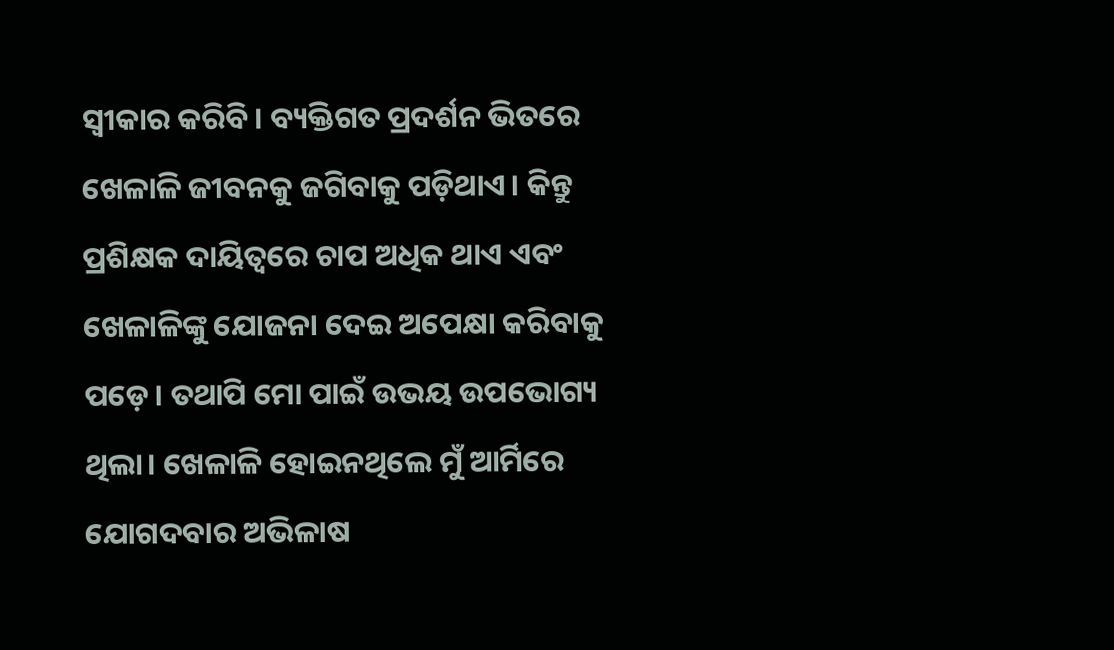ସ୍ୱୀକାର କରିବି। ବ୍ୟକ୍ତିଗତ ପ୍ରଦର୍ଶନ ଭିତରେ ଖେଳାଳି ଜୀବନକୁ ଜଗିବାକୁ ପଡ଼ିଥାଏ। କିନ୍ତୁ ପ୍ରଶିକ୍ଷକ ଦାୟିତ୍ୱରେ ଚାପ ଅଧିକ ଥାଏ ଏବଂ ଖେଳାଳିଙ୍କୁ ଯୋଜନା ଦେଇ ଅପେକ୍ଷା କରିବାକୁ ପଡ଼େ। ତଥାପି ମୋ ପାଇଁ ଉଭୟ ଉପଭୋଗ୍ୟ ଥିଲା। ଖେଳାଳି ହୋଇନଥିଲେ ମୁଁ ଆର୍ମିରେ ଯୋଗଦବାର ଅଭିଳାଷ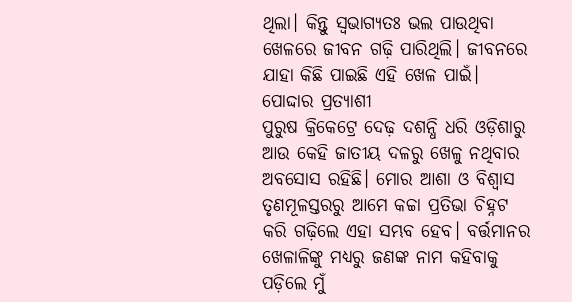ଥିଲା। କିନ୍ତୁ ସ୍ୱଭାଗ୍ୟତଃ ଭଲ ପାଉଥିବା ଖେଳରେ ଜୀବନ ଗଢ଼ି ପାରିଥିଲି। ଜୀବନରେ ଯାହା କିଛି ପାଇଛି ଏହି ଖେଳ ପାଇଁ।
ପୋଦ୍ଦାର ପ୍ରତ୍ୟାଶୀ
ପୁରୁଷ କ୍ରିକେଟ୍ରେ ଦେଢ଼ ଦଶନ୍ଧି ଧରି ଓଡ଼ିଶାରୁ ଆଉ କେହି ଜାତୀୟ ଦଳରୁ ଖେଳୁ ନଥିବାର ଅବସୋସ ରହିଛି। ମୋର ଆଶା ଓ ବିଶ୍ୱାସ ତୃଣମୂଳସ୍ତରରୁ ଆମେ କଚ୍ଚା ପ୍ରତିଭା ଚିହ୍ନଟ କରି ଗଢ଼ିଲେ ଏହା ସମ୍ଭବ ହେବ। ବର୍ତ୍ତମାନର ଖେଳାଳିଙ୍କୁ ମଧ୍ୟରୁ ଜଣଙ୍କ ନାମ କହିବାକୁ ପଡ଼ିଲେ ମୁଁ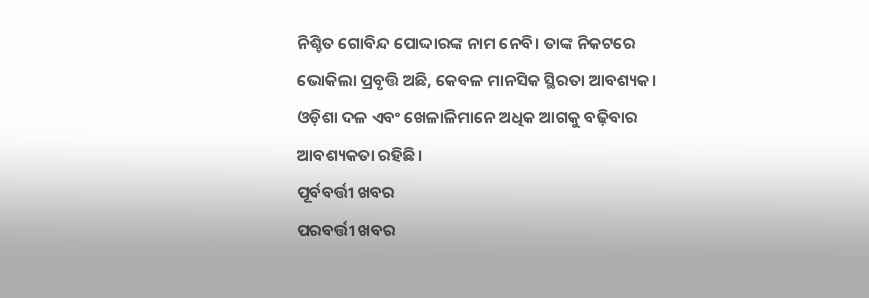ନିଶ୍ଚିତ ଗୋବିନ୍ଦ ପୋଦ୍ଦାରଙ୍କ ନାମ ନେବି। ତାଙ୍କ ନିକଟରେ ଭୋକିଲା ପ୍ରବୃତ୍ତି ଅଛି, କେବଳ ମାନସିକ ସ୍ଥିରତା ଆବଶ୍ୟକ। ଓଡ଼ିଶା ଦଳ ଏବଂ ଖେଳାଳିମାନେ ଅଧିକ ଆଗକୁ ବଢ଼ିବାର ଆବଶ୍ୟକତା ରହିଛି।
ପୂର୍ବବର୍ତ୍ତୀ ଖବର
ପରବର୍ତ୍ତୀ ଖବର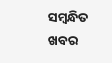ସମ୍ବନ୍ଧିତ ଖବର